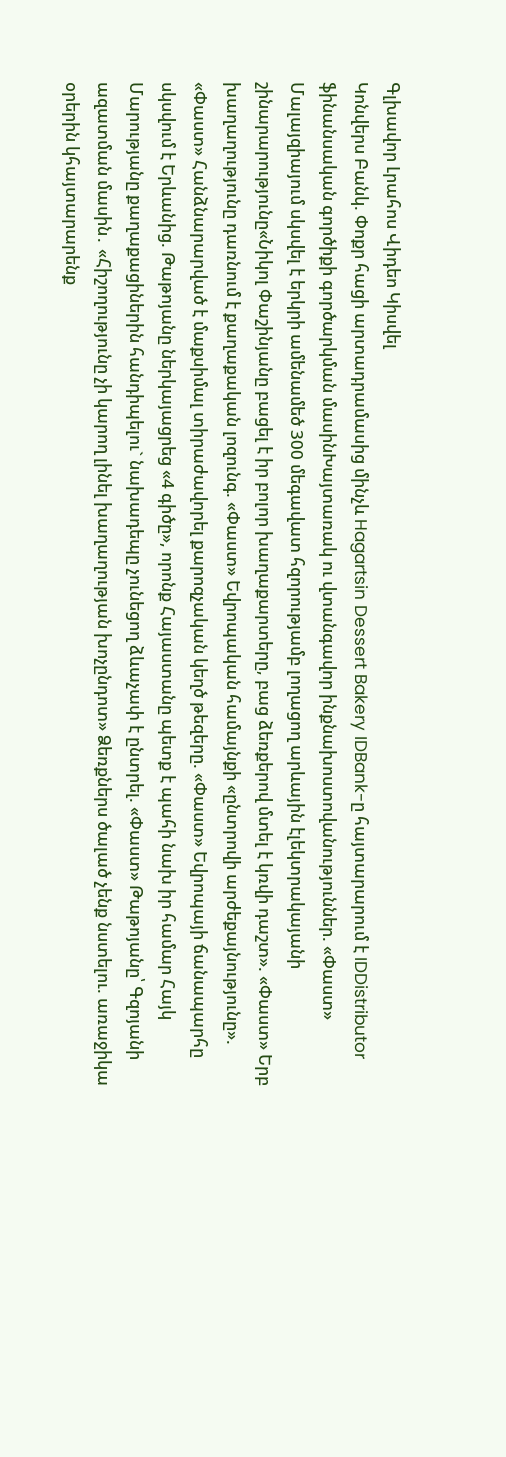Գլխավոր Լրահոս Վիդեո Կիսվել
Կոնվերս Բանկ. Փոքր հացի արտադրամասից մինչև Hagartsin Dessert Bakery IDBank-ը հայտարարում է IDDistributor ֆինանսական գործիքի գործարկման մասինԽայտառակ ու վտանգավոր ինքնախոստովանություններ. «Փաստ» Մալայզիայում սկսվել է երկրի ամենամեծ 300 մեգավատ հզորությամբ լողացող արևային էլեկտրակայանի շինարարությունը«Նիկոլ Փաշինյանը բացել է իր բոլոր խաղաքարտերը, բաց ձեռքերով մտել է կռվի դաշտ». «Փաստ» Երբ խաղաղությունը դառնում է քաղաքական լոզունգ. «Փաստ» Եվրոպական համայնքի «ընտրովի արժեքայնությունը». «Փաստ» Հանձնարարված է մաքսիմալ տիրաժավորել քարոզչական կեղծ թեզերը. «Փաստ» Եվրոպայի ճանապարհը սկսվում է Երևանից. Թաթոյանը ներկայացրեց «4 գիծը», որոնք Հայաստանը պետք է պահի նախ իր համար Հայկ Մարությանը քաղաքացիներին հանդիպելու` նախադեպը չունեցող ձևաչափ է ընտրել. «Փաստ» Թաթոյանը՝ Գզոյանի ազատման մասին․ «Հիշողությունը չի կարող լինել խաղաղության խոչընդոտ» Ձեռքներս ծալած չենք նստելու. առաջիկա օրերին կհայտարարենք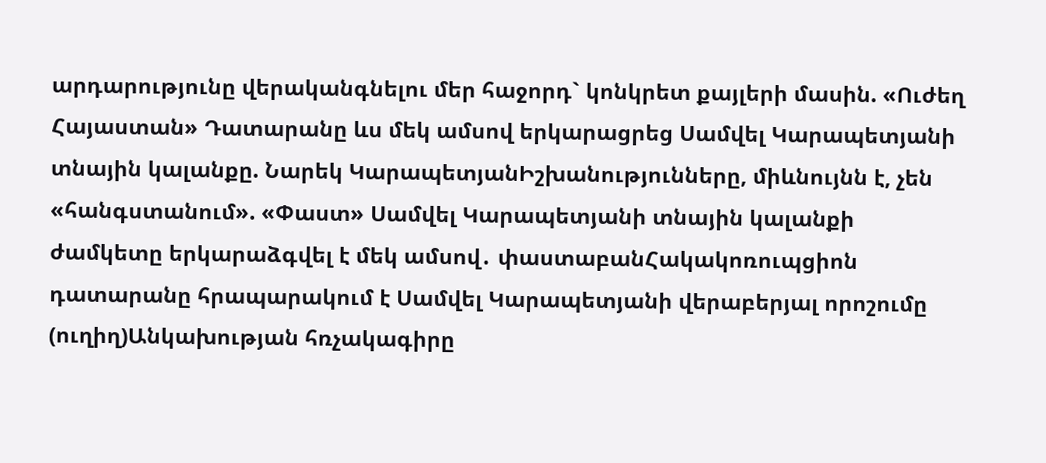արդարությունը վերականգնելու մեր հաջորդ` կոնկրետ քայլերի մասին. «Ուժեղ Հայաստան» Դատարանը ևս մեկ ամսով երկարացրեց Սամվել Կարապետյանի տնային կալանքը. Նարեկ ԿարապետյանԻշխանությունները, միևնույնն է, չեն «հանգստանում». «Փաստ» Սամվել Կարապետյանի տնային կալանքի ժամկետը երկարաձգվել է մեկ ամսով․ փաստաբանՀակակոռուպցիոն դատարանը հրապարակում է Սամվել Կարապետյանի վերաբերյալ որոշումը (ուղիղ)Անկախության հռչակագիրը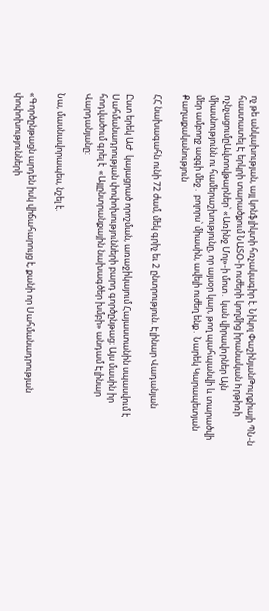ոչ թե անկախության, այլ կոնֆլիկտի հռչակագիր է. Նիկոլ ՓաշինյանԹուրքիայի ՊՆ-ն հաստատել Է երկրի տարածքում ՆԱՏՕ-ի ուժերի կողմից իրանական hրթիռի nչնչացումըԱվտովթարներ՝ «Առինջ Մոլ»-ի մոտ․ կան վիրավnրներ Այն միասնությունն ու համերաշխությունը, որ այսօր կար, թող պահպանվի և տարածվի մեր ամբողջ ազգի մեջ․ բոլորս՝ միասին, ավելի ուժեղ ենք․ Նարեկ Կարապետյան
Քաղաքականություն

ՀՀ նախագահն ունի 72 ժամ, մեկ գրիչ եւ 2 ընտրություն. Էլինար Վադանյան

Ըստ երեկ ԱԺ  կայացրած որոշման, առաջիկայում Հայաստանին սպասվում է Սահմանադրության փոփոխությունների բարդ գործընթաց։ Այս մասին իր հոդվածում գրել է  «Այլընտրանքային նախագծեր խմբի» անդամ Էլինար Վարդանյանը:

Նա, մասնավորապես, նշել է.

«Գործընթացն արդեն իսկ վիճահարույց է, քանի որ Սահմանադրության փոփոխությունների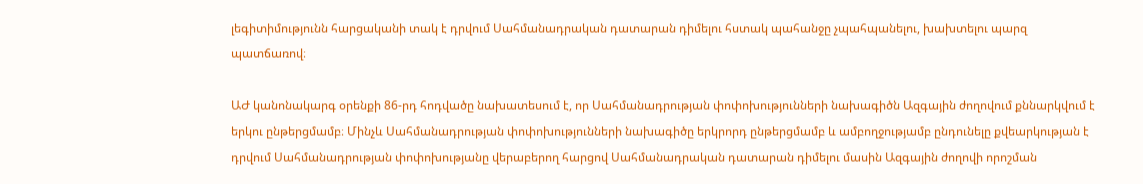լեգիտիմությունն հարցականի տակ է դրվում Սահմանադրական դատարան դիմելու հստակ պահանջը չպահպանելու, խախտելու պարզ պատճառով։

ԱԺ կանոնակարգ օրենքի 86-րդ հոդվածը նախատեսում է, որ Սահմանադրության փոփոխությունների նախագիծն Ազգային ժողովում քննարկվում է երկու ընթերցմամբ։ Մինչև Սահմանադրության փոփոխությունների նախագիծը երկրորդ ընթերցմամբ և ամբողջությամբ ընդունելը քվեարկության է դրվում Սահմանադրության փոփոխությանը վերաբերող հարցով Սահմանադրական դատարան դիմելու մասին Ազգային ժողովի որոշման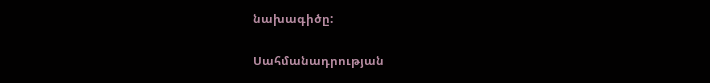նախագիծը:

Սահմանադրության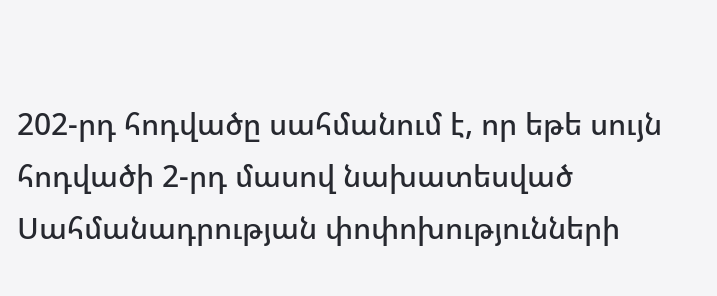202-րդ հոդվածը սահմանում է, որ եթե սույն հոդվածի 2-րդ մասով նախատեսված Սահմանադրության փոփոխությունների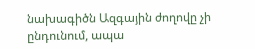նախագիծն Ազգային ժողովը չի ընդունում, ապա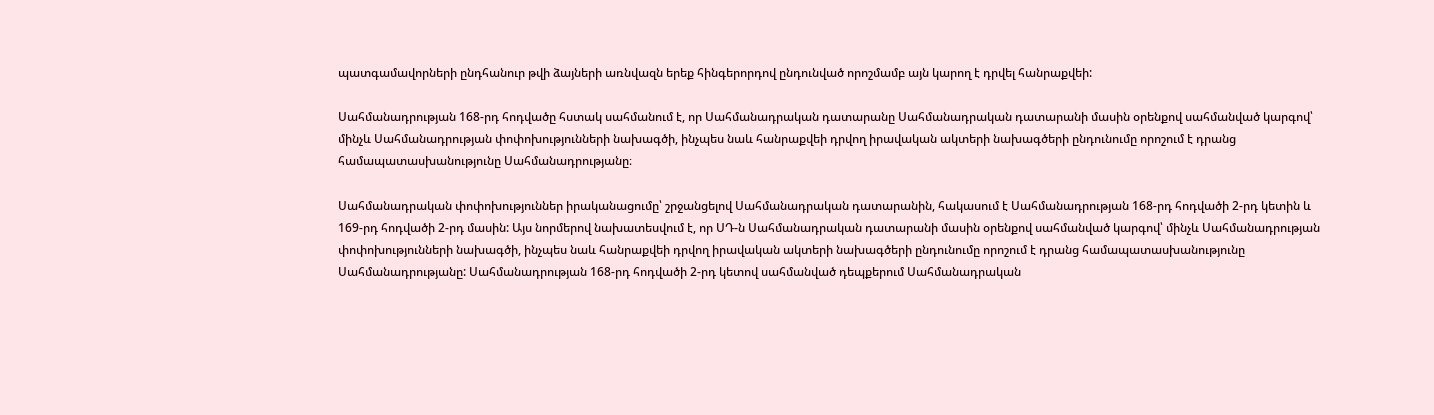պատգամավորների ընդհանուր թվի ձայների առնվազն երեք հինգերորդով ընդունված որոշմամբ այն կարող է դրվել հանրաքվեի:

Սահմանադրության 168-րդ հոդվածը հստակ սահմանում է, որ Սահմանադրական դատարանը Սահմանադրական դատարանի մասին օրենքով սահմանված կարգով՝ մինչև Սահմանադրության փոփոխությունների նախագծի, ինչպես նաև հանրաքվեի դրվող իրավական ակտերի նախագծերի ընդունումը որոշում է դրանց համապատասխանությունը Սահմանադրությանը։

Սահմանադրական փոփոխություններ իրականացումը՝ շրջանցելով Սահմանադրական դատարանին, հակասում է Սահմանադրության 168-րդ հոդվածի 2-րդ կետին և 169-րդ հոդվածի 2-րդ մասին: Այս նորմերով նախատեսվում է, որ ՍԴ-ն Սահմանադրական դատարանի մասին օրենքով սահմանված կարգով՝ մինչև Սահմանադրության փոփոխությունների նախագծի, ինչպես նաև հանրաքվեի դրվող իրավական ակտերի նախագծերի ընդունումը որոշում է դրանց համապատասխանությունը Սահմանադրությանը: Սահմանադրության 168-րդ հոդվածի 2-րդ կետով սահմանված դեպքերում Սահմանադրական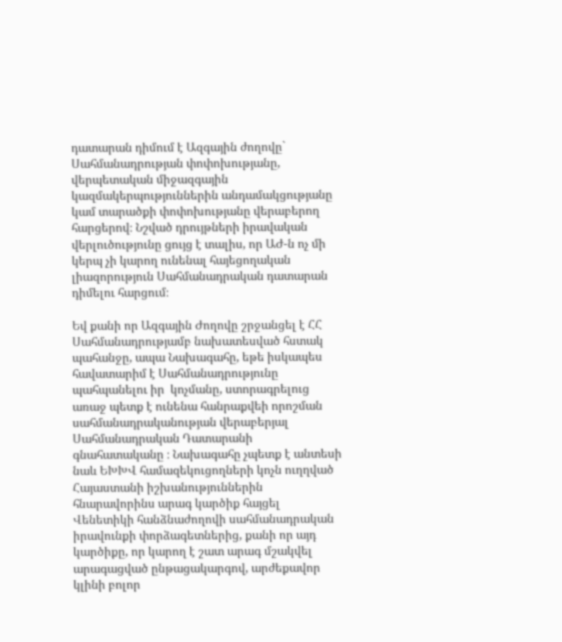դատարան դիմում է Ազգային ժողովը` Սահմանադրության փոփոխությանը, վերպետական միջազգային կազմակերպություններին անդամակցությանը կամ տարածքի փոփոխությանը վերաբերող հարցերով։ Նշված դրույթների իրավական վերլուծությունը ցույց է տալիս, որ ԱԺ-ն ոչ մի կերպ չի կարող ունենալ հայեցողական լիազորություն Սահմանադրական դատարան դիմելու հարցում։

Եվ քանի որ Ազգային Ժողովը շրջանցել է ՀՀ Սահմանադրությամբ նախատեսված հստակ պահանջը, ապա Նախագահը, եթե իսկապես հավատարիմ է Սահմանադրությունը պահպանելու իր  կոչմանը, ստորագրելուց առաջ պետք է ունենա հանրաքվեի որոշման սահմանադրականության վերաբերյալ Սահմանադրական Դատարանի գնահատականը ։ Նախագահը չպետք է անտեսի նաև ԵԽԽՎ համազեկուցողների կոչն ուղղված Հայաստանի իշխանություններին հնարավորինս արագ կարծիք հայցել Վենետիկի հանձնաժողովի սահմանադրական իրավունքի փորձագետներից, քանի որ այդ կարծիքը, որ կարող է շատ արագ մշակվել արագացված ընթացակարգով, արժեքավոր կլինի բոլոր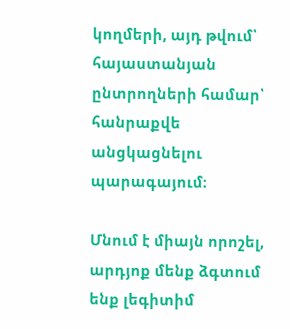կողմերի, այդ թվում՝ հայաստանյան ընտրողների համար՝ հանրաքվե անցկացնելու պարագայում։

Մնում է միայն որոշել, արդյոք մենք ձգտում ենք լեգիտիմ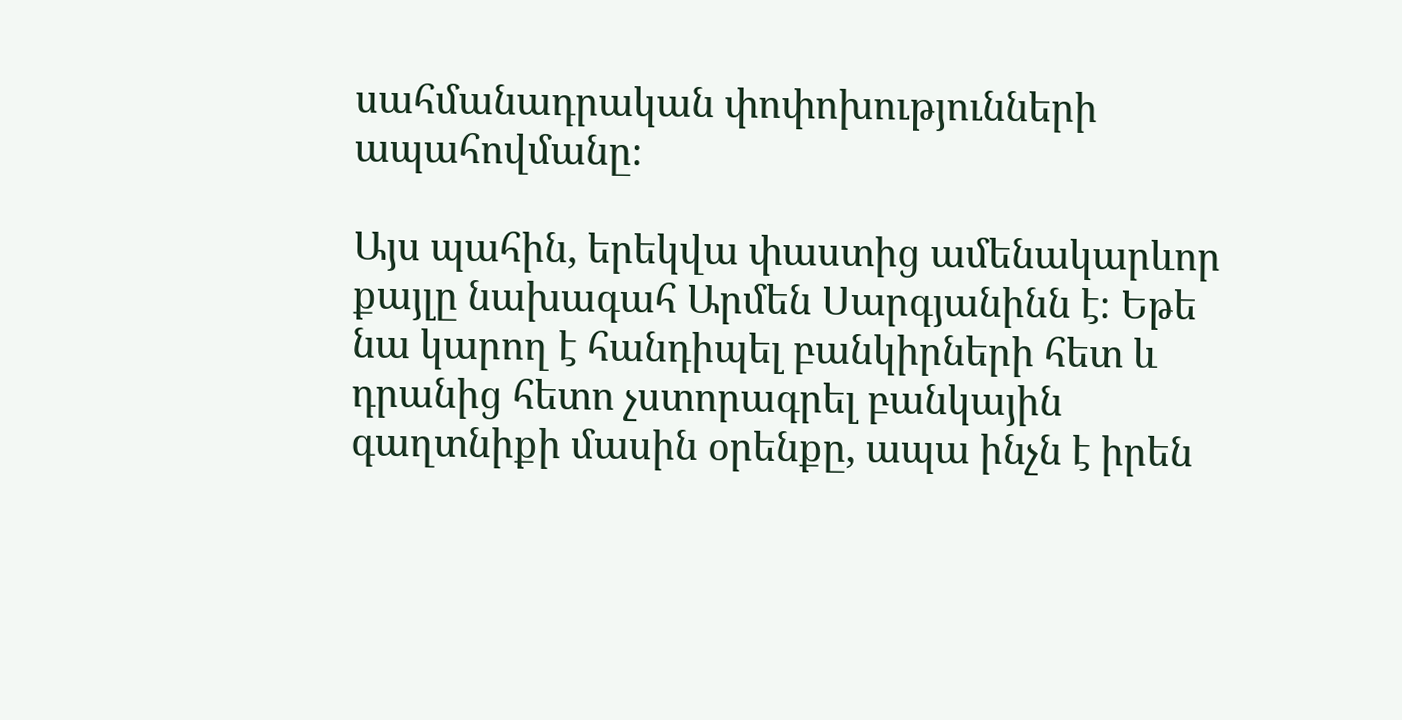սահմանադրական փոփոխությունների ապահովմանը։

Այս պահին, երեկվա փաստից ամենակարևոր քայլը նախագահ Արմեն Սարգյանինն է։ Եթե նա կարող է հանդիպել բանկիրների հետ և դրանից հետո չստորագրել բանկային գաղտնիքի մասին օրենքը, ապա ինչն է իրեն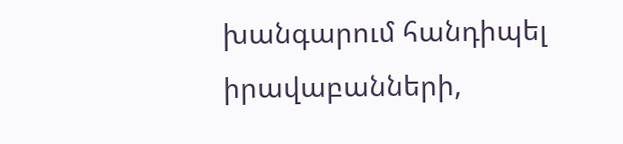խանգարում հանդիպել իրավաբանների,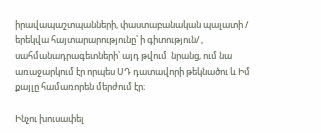իրավապաշտպանների, փաստաբանական պալատի / երեկվա հայտարարությունը՝ ի գիտություն/ , սահմանադրագետների՝ այդ թվում  նրանց, ում նա առաջարկում էր որպես ՍԴ դատավորի թեկնածու և Իմ քայլը համառորեն մերժում էր։

Ինչու խուսափել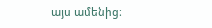այս ամենից։